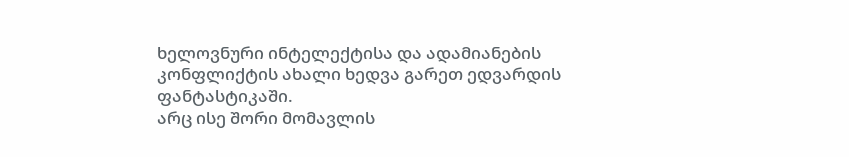ხელოვნური ინტელექტისა და ადამიანების კონფლიქტის ახალი ხედვა გარეთ ედვარდის ფანტასტიკაში.
არც ისე შორი მომავლის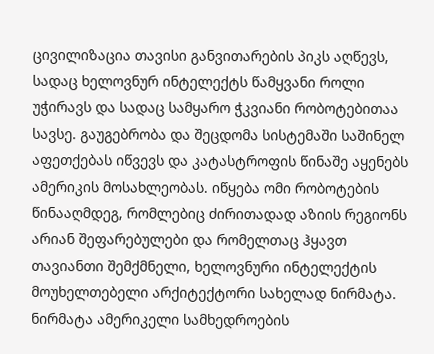ცივილიზაცია თავისი განვითარების პიკს აღწევს, სადაც ხელოვნურ ინტელექტს წამყვანი როლი უჭირავს და სადაც სამყარო ჭკვიანი რობოტებითაა სავსე. გაუგებრობა და შეცდომა სისტემაში საშინელ აფეთქებას იწვევს და კატასტროფის წინაშე აყენებს ამერიკის მოსახლეობას. იწყება ომი რობოტების წინააღმდეგ, რომლებიც ძირითადად აზიის რეგიონს არიან შეფარებულები და რომელთაც ჰყავთ თავიანთი შემქმნელი, ხელოვნური ინტელექტის მოუხელთებელი არქიტექტორი სახელად ნირმატა. ნირმატა ამერიკელი სამხედროების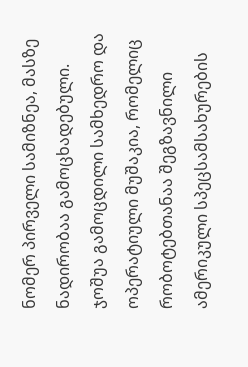ნომერ პირველი სამიზნეა, მასზე ნადირობაა გამოცხადებული. ჯოშუა გამოცდილი სამხედრო და ოპერატიული მუშაკია, რომელიც რობოტებთანაა შეგზავნილი ამერიკული სპეცსამსახურების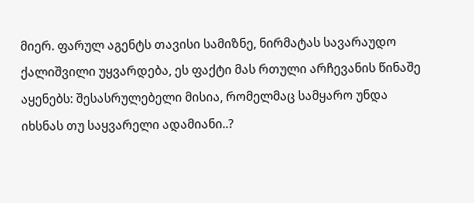მიერ. ფარულ აგენტს თავისი სამიზნე, ნირმატას სავარაუდო ქალიშვილი უყვარდება, ეს ფაქტი მას რთული არჩევანის წინაშე აყენებს: შესასრულებელი მისია, რომელმაც სამყარო უნდა იხსნას თუ საყვარელი ადამიანი..?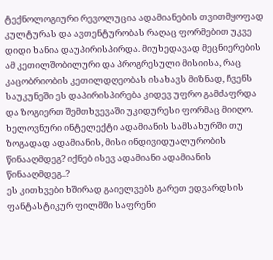ტექნოლოგიური რევოლუცია ადამიანების თვითმყოფად კულტურას და ავთენტურობას რაღაც ფორმებით უკვე დიდი ხანია დაუპირისპირდა. მიუხედავად მეცნიერების ამ კეთილშობილური და პროგრესული მისიისა, რაც კაცობრიობის კეთილდღეობას ისახავს მიზნად, ჩვენს საუკუნეში ეს დაპირისპირება კიდევ უფრო გამძაფრდა და ზოგიერთ შემთხვევაში უკიდურესი ფორმაც მიიღო.
ხელოვნური ინტელექტი ადამიანის სამსახურში თუ ზოგადად ადამიანის, მისი ინდივიდუალურობის წინააღმდეგ? იქნებ ისევ ადამიანი ადამიანის წინააღმდეგ..?
ეს კითხვები ხშირად გაიელვებს გარეთ ედვარდსის ფანტასტიკურ ფილმში საფრენი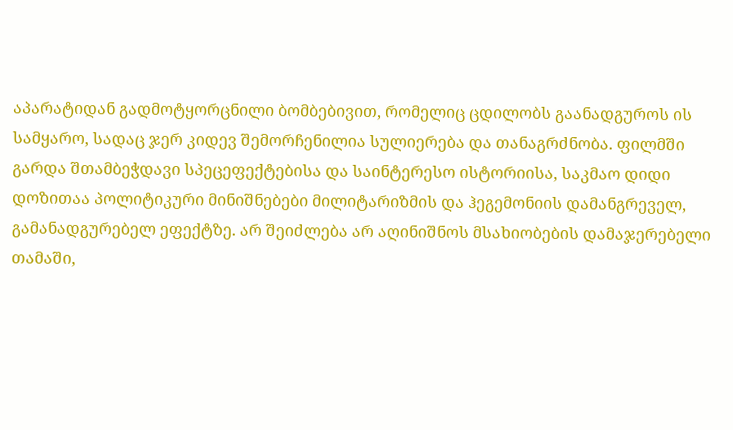აპარატიდან გადმოტყორცნილი ბომბებივით, რომელიც ცდილობს გაანადგუროს ის სამყარო, სადაც ჯერ კიდევ შემორჩენილია სულიერება და თანაგრძნობა. ფილმში გარდა შთამბეჭდავი სპეცეფექტებისა და საინტერესო ისტორიისა, საკმაო დიდი დოზითაა პოლიტიკური მინიშნებები მილიტარიზმის და ჰეგემონიის დამანგრეველ, გამანადგურებელ ეფექტზე. არ შეიძლება არ აღინიშნოს მსახიობების დამაჯერებელი თამაში,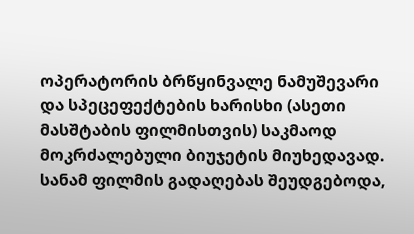ოპერატორის ბრწყინვალე ნამუშევარი და სპეცეფექტების ხარისხი (ასეთი მასშტაბის ფილმისთვის) საკმაოდ მოკრძალებული ბიუჯეტის მიუხედავად.
სანამ ფილმის გადაღებას შეუდგებოდა,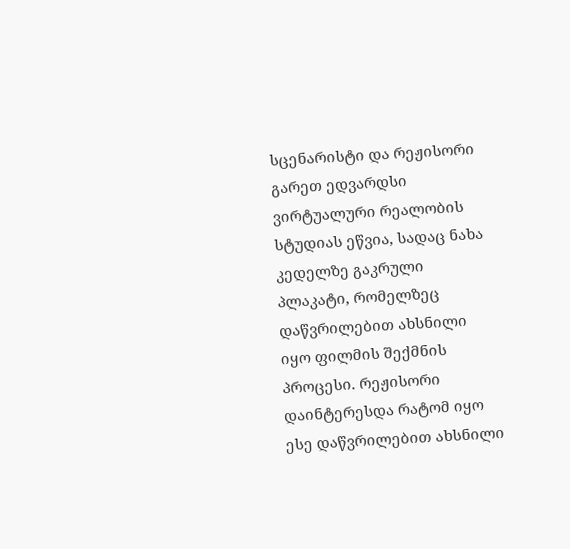სცენარისტი და რეჟისორი გარეთ ედვარდსი ვირტუალური რეალობის სტუდიას ეწვია, სადაც ნახა კედელზე გაკრული პლაკატი, რომელზეც დაწვრილებით ახსნილი იყო ფილმის შექმნის პროცესი. რეჟისორი დაინტერესდა რატომ იყო ესე დაწვრილებით ახსნილი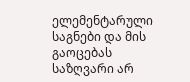ელემენტარული საგნები და მის გაოცებას საზღვარი არ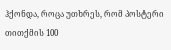ჰქონდა, როცა უთხრეს, რომ პოსტერი თითქმის 100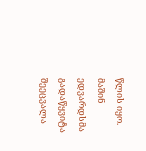წლის იყო. მაშინ ედვარდსმა გადაწყვიტა შეეცვალა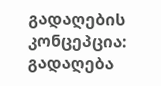გადაღების კონცეპცია: გადაღება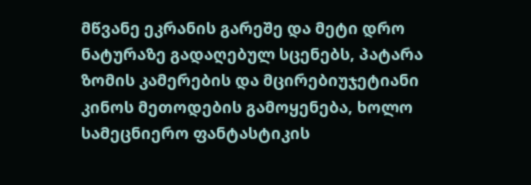მწვანე ეკრანის გარეშე და მეტი დრო ნატურაზე გადაღებულ სცენებს, პატარა ზომის კამერების და მცირებიუჯეტიანი კინოს მეთოდების გამოყენება, ხოლო სამეცნიერო ფანტასტიკის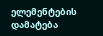ელემენტების დამატება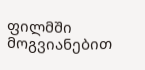ფილმში მოგვიანებით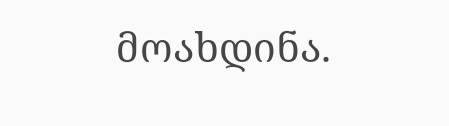მოახდინა.